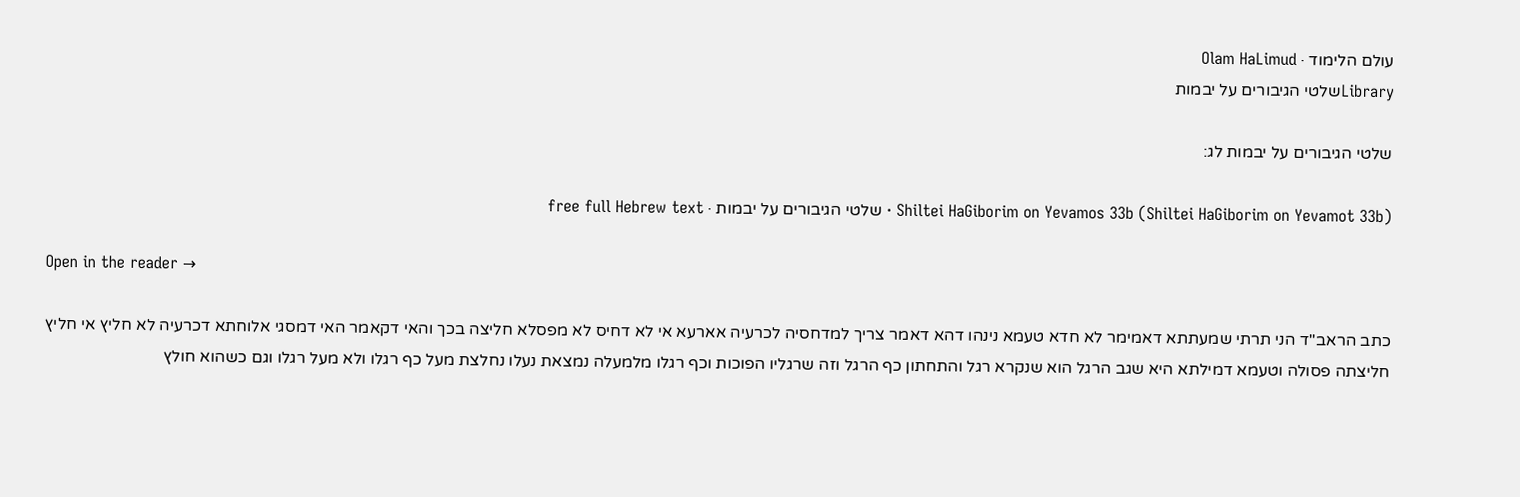עולם הלימוד · Olam HaLimud
Libraryשלטי הגיבורים על יבמות

שלטי הגיבורים על יבמות לג:

Shiltei HaGiborim on Yevamos 33b (Shiltei HaGiborim on Yevamot 33b) · שלטי הגיבורים על יבמות · free full Hebrew text

Open in the reader →

כתב הראב"ד הני תרתי שמעתתא דאמימר לא חדא טעמא נינהו דהא דאמר צריך למדחסיה לכרעיה אארעא אי לא דחיס לא מפסלא חליצה בכך והאי דקאמר האי דמסגי אלוחתא דכרעיה לא חליץ אי חליץ חליצתה פסולה וטעמא דמילתא היא שגב הרגל הוא שנקרא רגל והתחתון כף הרגל וזה שרגליו הפוכות וכף רגלו מלמעלה נמצאת נעלו נחלצת מעל כף רגלו ולא מעל רגלו וגם כשהוא חולץ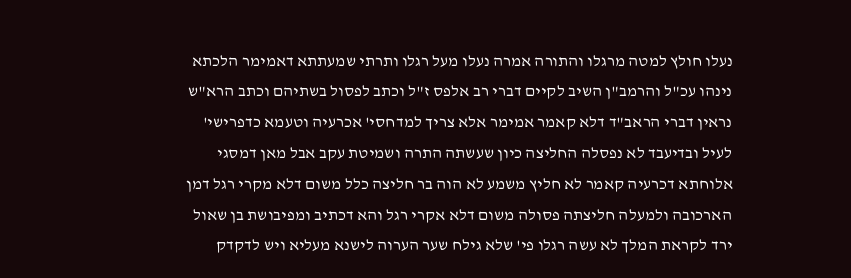נעלו חולץ למטה מרגלו והתורה אמרה נעלו מעל רגלו ותרתי שמעתתא דאמימר הלכתא נינהו עכ"ל והרמב"ן השיב לקיים דברי רב אלפס ז"ל וכתב לפסול בשתיהם וכתב הרא"ש נראין דברי הראב"ד דלא קאמר אמימר אלא צריך למדחסי' אכרעיה וטעמא כדפרישי' לעיל ובדיעבד לא נפסלה החליצה כיון שעשתה התרה ושמיטת עקב אבל מאן דמסגי אלוחתא דכרעיה קאמר לא חליץ משמע לא הוה בר חליצה כלל משום דלא מקרי רגל דמן הארכובה ולמעלה חליצתה פסולה משום דלא אקרי רגל והא דכתיב ומפיבושת בן שאול ירד לקראת המלך לא עשה רגלו פי' שלא גילח שער הערוה לישנא מעליא ויש לדקדק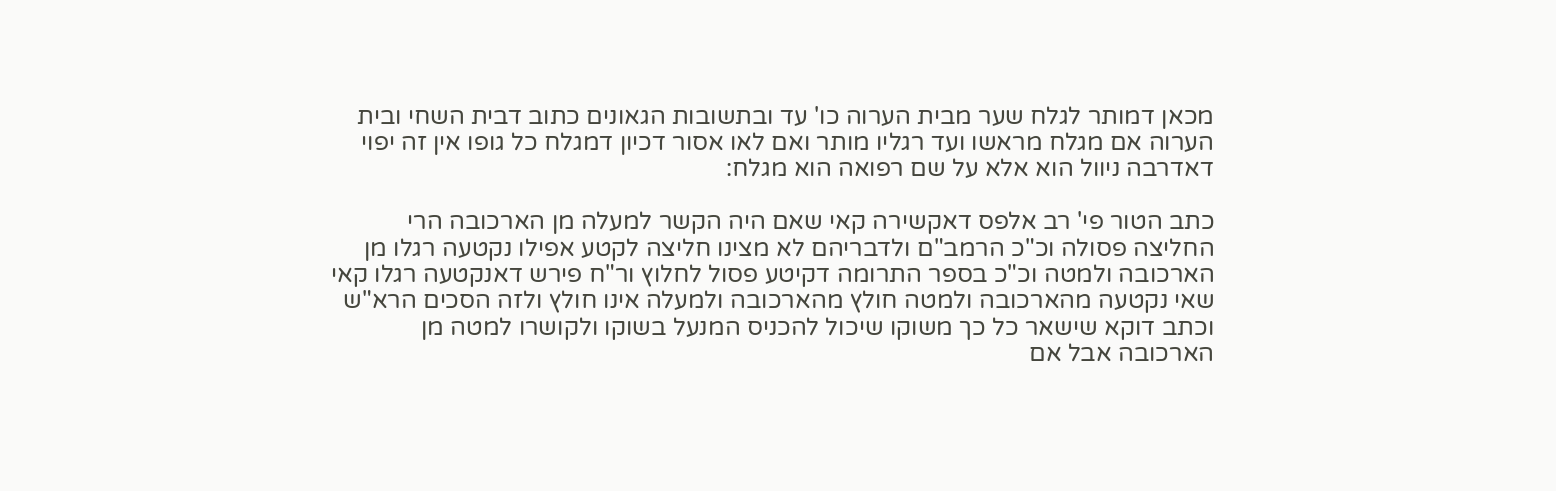מכאן דמותר לגלח שער מבית הערוה כו' עד ובתשובות הגאונים כתוב דבית השחי ובית הערוה אם מגלח מראשו ועד רגליו מותר ואם לאו אסור דכיון דמגלח כל גופו אין זה יפוי דאדרבה ניוול הוא אלא על שם רפואה הוא מגלח:

כתב הטור פי' רב אלפס דאקשירה קאי שאם היה הקשר למעלה מן הארכובה הרי החליצה פסולה וכ"כ הרמב"ם ולדבריהם לא מצינו חליצה לקטע אפילו נקטעה רגלו מן הארכובה ולמטה וכ"כ בספר התרומה דקיטע פסול לחלוץ ור"ח פירש דאנקטעה רגלו קאי שאי נקטעה מהארכובה ולמטה חולץ מהארכובה ולמעלה אינו חולץ ולזה הסכים הרא"ש וכתב דוקא שישאר כל כך משוקו שיכול להכניס המנעל בשוקו ולקושרו למטה מן הארכובה אבל אם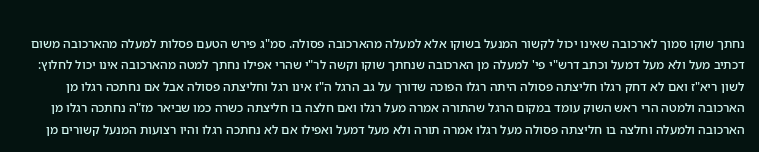נחתך שוקו סמוך לארכובה שאינו יכול לקשור המנעל בשוקו אלא למעלה מהארכובה פסולה. סמ"ג פירש הטעם פסלות למעלה מהארכובה משום דכתיב מעל ולא מעל דמעל וכתב דרש"י פי' למעלה מן הארכובה שנחתך שוקו וקשה לר"י שהרי אפילו נחתך למטה מהארכובה אינו יכול לחלוץ: לשון ריא"ז ואם לא דחק רגלו חליצתה פסולה היתה רגלו הפוכה שדורך על גב הרגל ה"ז אינו רגל וחליצתה פסולה אבל אם נחתכה רגלו מן הארכובה ולמטה הרי ראש השוק עומד במקום הרגל שהתורה אמרה מעל רגלו ואם חלצה בו חליצתה כשרה כמו שביאר מז"ה נחתכה רגלו מן הארכובה ולמעלה וחלצה בו חליצתה פסולה מעל רגלו אמרה תורה ולא מעל דמעל ואפילו אם לא נחתכה רגלו והיו רצועות המנעל קשורים מן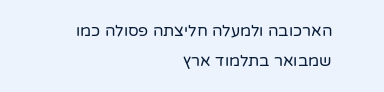הארכובה ולמעלה חליצתה פסולה כמו שמבואר בתלמוד ארץ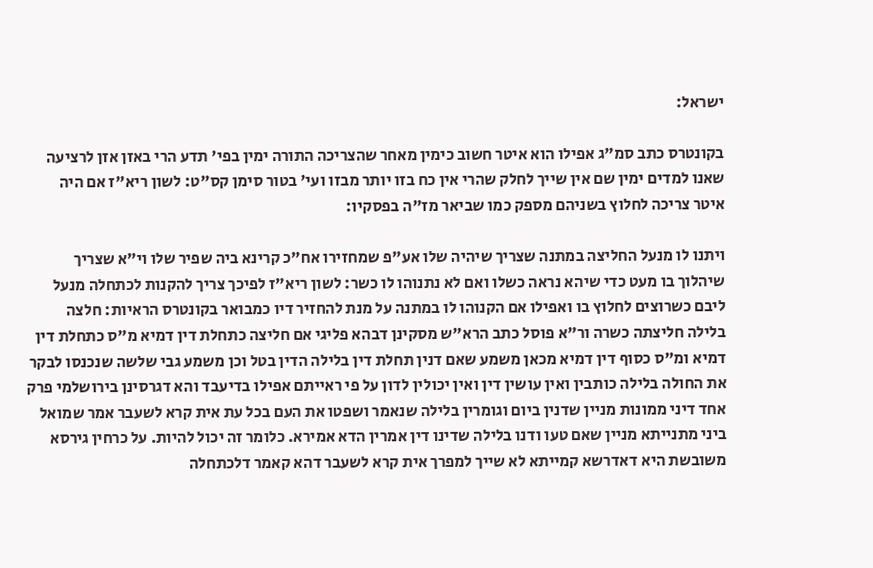ישראל:

בקונטרס כתב סמ"ג אפילו הוא איטר חשוב כימין מאחר שהצריכה התורה ימין בפי' תדע הרי באזן אזן לרציעה שאנו למדים ימין שם אין שייך לחלק שהרי אין כח בזו יותר מבזו ועי' בטור סימן קס"ט: לשון ריא"ז אם היה איטר צריכה לחלוץ בשניהם מספק כמו שביאר מז"ה בפסקיו:

ויתנו לו מנעל החליצה במתנה שצריך שיהיה שלו אע"פ שמחזירו אח"כ קרינא ביה שפיר שלו וי"א שצריך שיהלוך בו מעט כדי שיהא נראה כשלו ואם לא נתנוהו לו כשר: לשון ריא"ז לפיכך צריך להקנות לכתחלה מנעל ליבם כשרוצים לחלוץ בו ואפילו אם הקנוהו לו במתנה על מנת להחזיר דיו כמבואר בקונטרס הראיות: חלצה בלילה חליצתה כשרה ור"א פוסל כתב הרא"ש מסקינן דבהא פליגי אם חליצה כתחלת דין דמיא מ"ס כתחלת דין דמיא ומ"ס כסוף דין דמיא מכאן משמע שאם דנין תחלת דין בלילה הדין בטל וכן משמע גבי שלשה שנכנסו לבקר את החולה בלילה כותבין ואין עושין דין ואין יכולין לדון על פי ראייתם אפילו בדיעבד והא דגרסינן בירושלמי פרק אחד דיני ממונות מניין שדנין ביום וגומרין בלילה שנאמר ושפטו את העם בכל עת אית קרא לשעבר אמר שמואל ביני מתנייתא מניין שאם טעו ודנו בלילה שדינו דין אמרין הדא אמירא. כלומר זה יכול להיות. על כרחין גירסא משובשת היא דאדרשא קמייתא לא שייך למפרך אית קרא לשעבר דהא קאמר דלכתחלה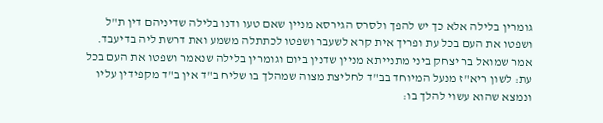גומרין בלילה אלא כך יש להפך ולסרס הגירסא מניין שאם טעו ודנו בלילה שדיניהם דין ת"ל ושפטו את העם בכל עת ופריך אית קרא לשעבר ושפטו לכתתלה משמע ואת דרשת ליה בדיעבד. אמר שמואל בר יצחק ביני מתנייתא מניין שדנין ביום וגומרין בלילה שנאמר ושפטו את העם בכל עת: לשון ריא"ז מנעל המיוחד בב"ד לחליצת מצוה שמהלך בו שליח ב"ד אין ב"ד מקפידין עליו ונמצא שהוא עשוי להלך בו: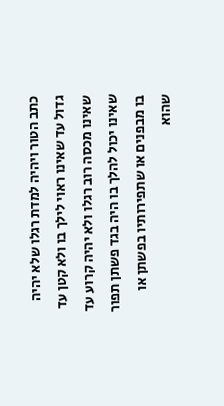כתב הטור ויהיה למדת רגלו שלא יהיה גדול עד שאינו ראוי לילך בו ולא קטן עד שאינו מכסה רוב רגלו ולא יהיה קרוע עד שאינו יכול להלך בו היה בגד פשתן תפור בו מבפנים או שתפירותיו בפשתן או שהוא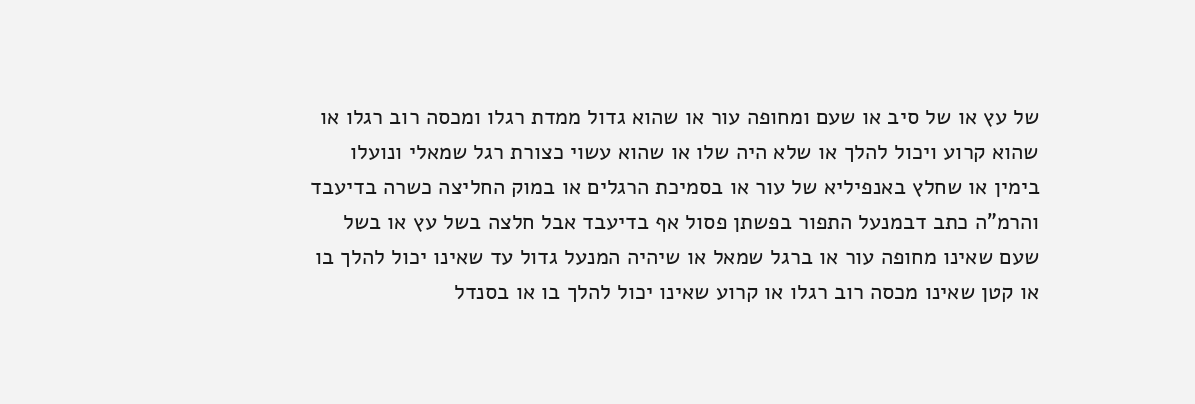של עץ או של סיב או שעם ומחופה עור או שהוא גדול ממדת רגלו ומכסה רוב רגלו או שהוא קרוע ויכול להלך או שלא היה שלו או שהוא עשוי כצורת רגל שמאלי ונועלו בימין או שחלץ באנפיליא של עור או בסמיכת הרגלים או במוק החליצה כשרה בדיעבד והרמ"ה כתב דבמנעל התפור בפשתן פסול אף בדיעבד אבל חלצה בשל עץ או בשל שעם שאינו מחופה עור או ברגל שמאל או שיהיה המנעל גדול עד שאינו יכול להלך בו או קטן שאינו מכסה רוב רגלו או קרוע שאינו יכול להלך בו או בסנדל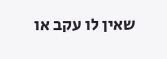שאין לו עקב או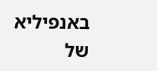באנפיליא של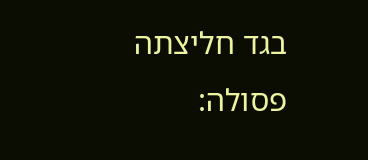בגד חליצתה פסולה: